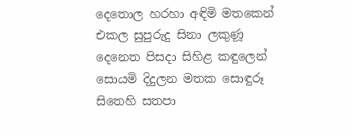දෙතොල හරහා අඳිමි මතකෙන්
එකල සුපුරුදු සිනා ලකුණූ
දෙනෙත පිසදා සිහිළ කඳුලෙන්
සොයමි දිදුලන මතක සොඳුරූ
සිතෙහි සතපා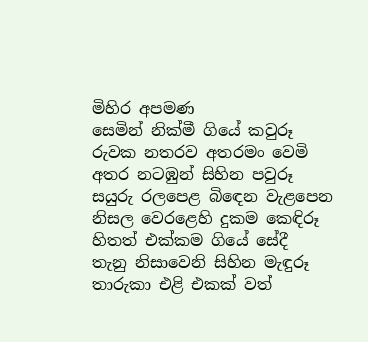මිහිර අපමණ
සෙමින් නික්මී ගියේ කවුරූ
රුවක නතරව අතරමං වෙමි
අතර නටඹුන් සිහින පවුරූ
සයුරු රලපෙළ බිඳෙන වැළපෙන
නිසල වෙරළෙහි දුකම කෙඳිරූ
හිතත් එක්කම ගියේ සේදී
තැනු නිසාවෙනි සිහින මැඳුරූ
තාරුකා එළි එකක් වත්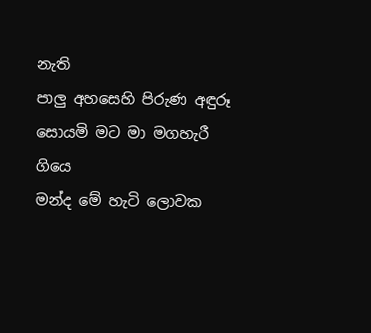නැති
පාලු අහසෙහි පිරුණ අඳුරූ
සොයමි මට මා මගහැරී ගියෙ
මන්ද මේ හැටි ලොවක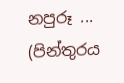නපුරූ ...
(පින්තුරය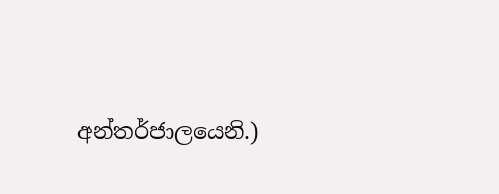අන්තර්ජාලයෙනි.)